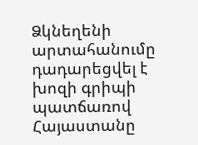Ձկնեղենի արտահանումը դադարեցվել է խոզի գրիպի պատճառով
Հայաստանը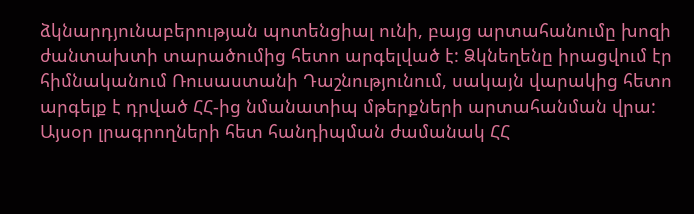ձկնարդյունաբերության պոտենցիալ ունի, բայց արտահանումը խոզի ժանտախտի տարածումից հետո արգելված է: Ձկնեղենը իրացվում էր հիմնականում Ռուսաստանի Դաշնությունում, սակայն վարակից հետո արգելք է դրված ՀՀ-ից նմանատիպ մթերքների արտահանման վրա:
Այսօր լրագրողների հետ հանդիպման ժամանակ ՀՀ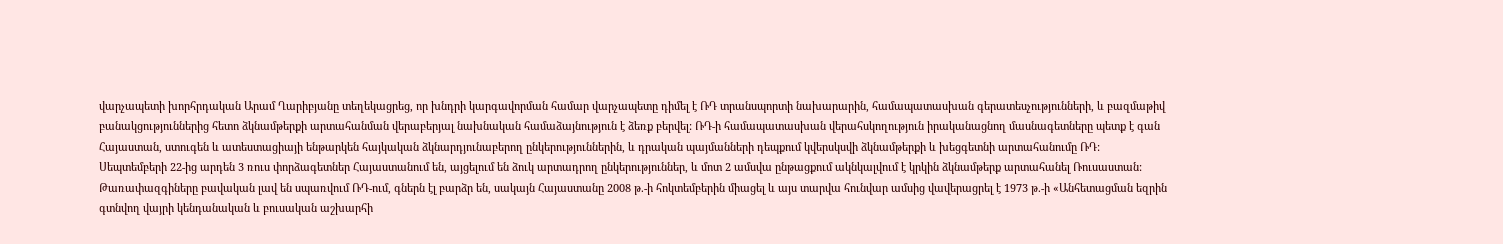վարչապետի խորհրդական Արամ Ղարիբյանը տեղեկացրեց, որ խնդրի կարգավորման համար վարչապետը դիմել է ՌԴ տրանսպորտի նախարարին, համապատասխան գերատեսչությունների, և բազմաթիվ բանակցություններից հետո ձկնամթերքի արտահանման վերաբերյալ նախնական համաձայնություն է ձեռք բերվել: ՌԴ-ի համապատասխան վերահսկողություն իրականացնող մասնագետները պետք է գան Հայաստան, ստուգեն և ատեստացիայի ենթարկեն հայկական ձկնարդյունաբերող ընկերություններին, և դրական պայմանների դեպքում կվերսկսվի ձկնամթերքի և խեցգետնի արտահանումը ՌԴ:
Սեպտեմբերի 22-ից արդեն 3 ռուս փորձագետներ Հայաստանում են, այցելում են ձուկ արտադրող ընկերություններ, և մոտ 2 ամսվա ընթացքում ակնկալվում է կրկին ձկնամթերք արտահանել Ռուսաստան:
Թառափազգիները բավական լավ են սպառվում ՌԴ-ում, գներն էլ բարձր են, սակայն Հայաստանը 2008 թ.-ի հոկտեմբերին միացել և այս տարվա հունվար ամսից վավերացրել է 1973 թ.-ի «Անհետացման եզրին գտնվող վայրի կենդանական և բուսական աշխարհի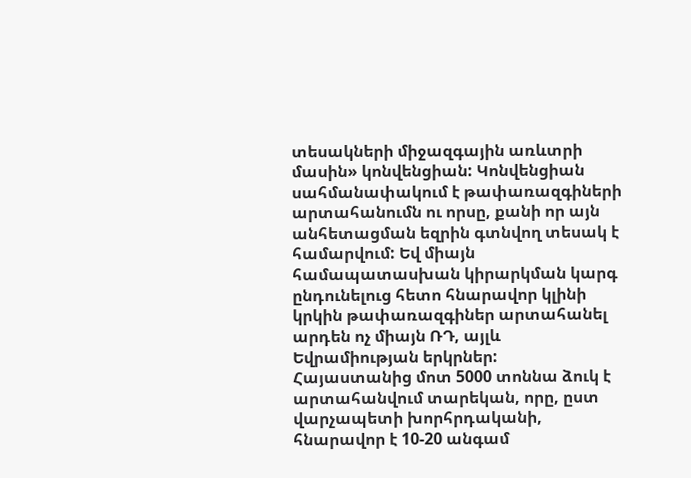տեսակների միջազգային առևտրի մասին» կոնվենցիան: Կոնվենցիան սահմանափակում է թափառազգիների արտահանումն ու որսը, քանի որ այն անհետացման եզրին գտնվող տեսակ է համարվում: Եվ միայն համապատասխան կիրարկման կարգ ընդունելուց հետո հնարավոր կլինի կրկին թափառազգիներ արտահանել արդեն ոչ միայն ՌԴ, այլև Եվրամիության երկրներ:
Հայաստանից մոտ 5000 տոննա ձուկ է արտահանվում տարեկան, որը, ըստ վարչապետի խորհրդականի, հնարավոր է 10-20 անգամ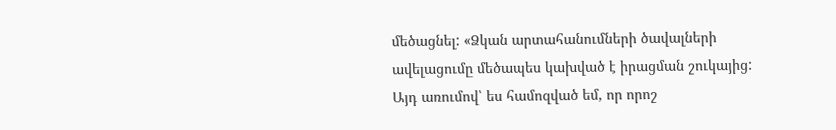մեծացնել: «Ձկան արտահանումների ծավալների ավելացումը մեծապես կախված է իրացման շուկայից: Այդ առումով՝ ես համոզված եմ, որ որոշ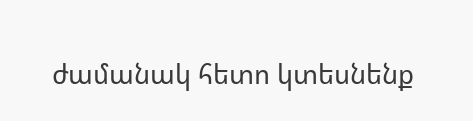ժամանակ հետո կտեսնենք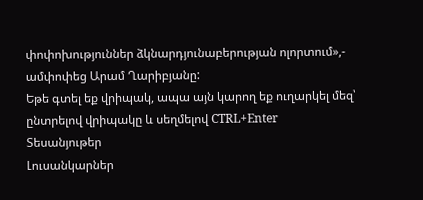փոփոխություններ ձկնարդյունաբերության ոլորտում»,- ամփոփեց Արամ Ղարիբյանը:
Եթե գտել եք վրիպակ, ապա այն կարող եք ուղարկել մեզ՝ ընտրելով վրիպակը և սեղմելով CTRL+Enter
Տեսանյութեր
Լուսանկարներ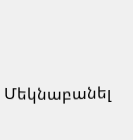Մեկնաբանել